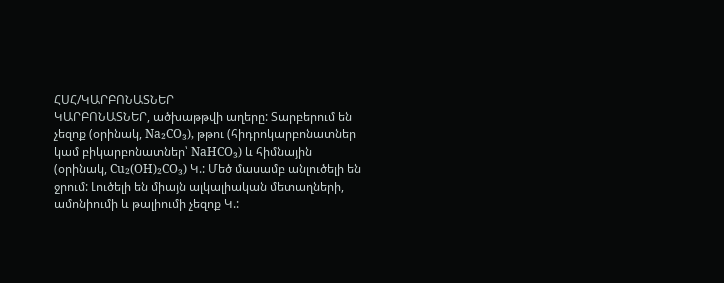ՀՍՀ/ԿԱՐԲՈՆԱՏՆԵՐ
ԿԱՐԲՈՆԱՏՆԵՐ, ածխաթթվի աղերը: Տարբերում են չեզոք (օրինակ, Na₂CO₃), թթու (հիդրոկարբոնատներ կամ բիկարբոնատներ՝ NaHCO₃) և հիմնային (օրինակ, Cu₂(OH)₂CO₃) Կ.: Մեծ մասամբ անլուծելի են ջրում: Լուծելի են միայն ալկալիական մետաղների, ամոնիումի և թալիումի չեզոք Կ.: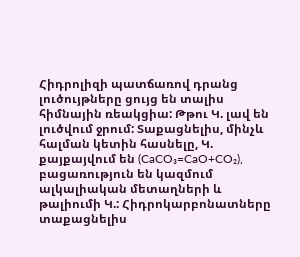Հիդրոլիզի պատճառով դրանց լուծույթները ցույց են տալիս հիմնային ռեակցիա: Թթու Կ. լավ են լուծվում ջրում: Տաքացնելիս, մինչև հալման կետին հասնելը, Կ. քայքայվում են (CaCO₃=CaO+CO₂), բացառություն են կազմում ալկալիական մետաղների և թալիումի Կ.: Հիդրոկարբոնատները տաքացնելիս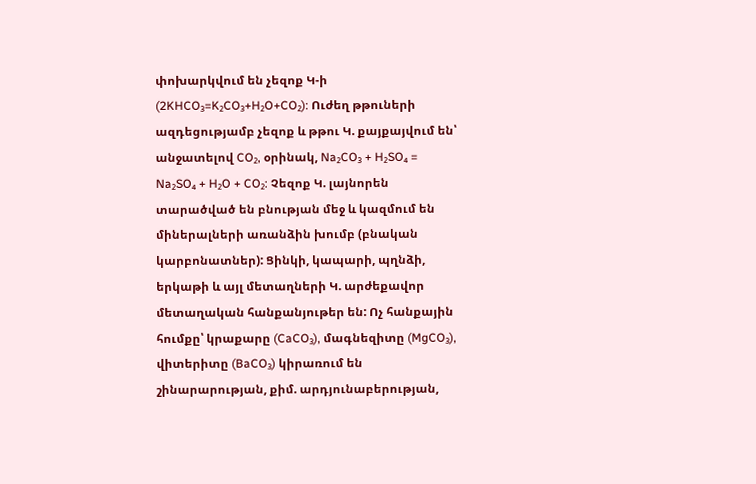փոխարկվում են չեզոք Կ-ի (2KHCO₃=K₂CO₃+H₂O+CO₂): Ուժեղ թթուների ազդեցությամբ չեզոք և թթու Կ. քայքայվում են՝ անջատելով CO₂, օրինակ, Na₂CO₃ + H₂SO₄ = Na₂SO₄ + H₂O + CO₂: Չեզոք Կ. լայնորեն տարածված են բնության մեջ և կազմում են միներալների առանձին խումբ (բնական կարբոնատներ): Ցինկի, կապարի, պղնձի, երկաթի և այլ մետաղների Կ. արժեքավոր մետաղական հանքանյութեր են: Ոչ հանքային հումքը՝ կրաքարը (CaCO₃), մագնեզիտը (MgCO₃), վիտերիտը (BaCO₃) կիրառում են շինարարության, քիմ. արդյունաբերության,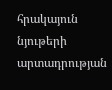հրակայուն նյութերի արտադրության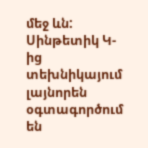մեջ ևն: Սինթետիկ Կ-ից տեխնիկայում լայնորեն օգտագործում են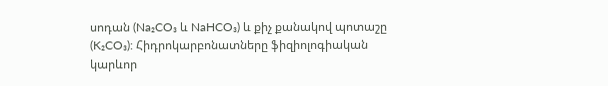սոդան (Na₂CO₃ և NaHCO₃) և քիչ քանակով պոտաշը (K₂CO₃): Հիդրոկարբոնատները ֆիզիոլոգիական կարևոր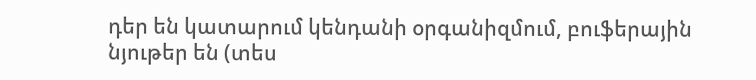դեր են կատարում կենդանի օրգանիզմում, բուֆերային նյութեր են (տես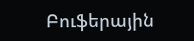Բուֆերային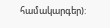համակարգեր):